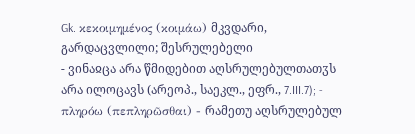Gk. κεκοιμημένος (κοιμάω) მკვდარი, გარდაცვლილი; შესრულებელი
- ვინაჲცა არა წმიდებით აღსრულებულთათჳს არა ილოცავს (არეოპ., საეკლ., ეფრ., 7.III.7); - πληρόω (πεπληρῶσθαι) - რამეთუ აღსრულებულ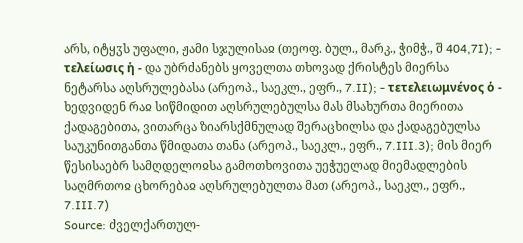არს, იტყჳს უფალი, ჟამი სჯულისაჲ (თეოფ. ბულ., მარკ., ჭიმჭ., შ 404,7I); - τελείωσις ἡ - და უბრძანებს ყოველთა თხოვად ქრისტეს მიერსა ნეტარსა აღსრულებასა (არეოპ., საეკლ., ეფრ., 7.II); - τετελειωμνένος ὁ - ხედვიდენ რაჲ სიწმიდით აღსრულებულსა მას მსახურთა მიერითა ქადაგებითა, ვითარცა ზიარსქმნულად შერაცხილსა და ქადაგებულსა საუკუნითგანთა წმიდათა თანა (არეოპ., საეკლ., ეფრ., 7.III.3); მის მიერ წესისაებრ სამღდელოჲსა გამოთხოვითა უეჭუელად მიემადლების საღმრთოჲ ცხორებაჲ აღსრულებულთა მათ (არეოპ., საეკლ., ეფრ., 7.III.7)
Source: ძველქართულ-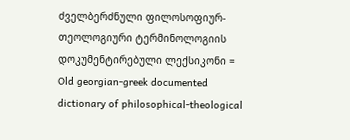ძველბერძნული ფილოსოფიურ-თეოლოგიური ტერმინოლოგიის დოკუმენტირებული ლექსიკონი = Old georgian-greek documented dictionary of philosophical-theological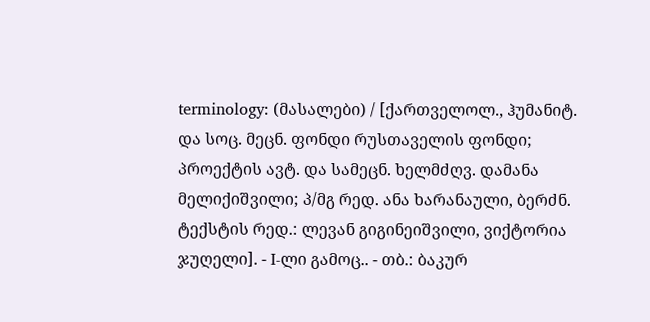terminology: (მასალები) / [ქართველოლ., ჰუმანიტ. და სოც. მეცნ. ფონდი რუსთაველის ფონდი; პროექტის ავტ. და სამეცნ. ხელმძღვ. დამანა მელიქიშვილი; პ/მგ რედ. ანა ხარანაული, ბერძნ. ტექსტის რედ.: ლევან გიგინეიშვილი, ვიქტორია ჯუღელი]. - I-ლი გამოც.. - თბ.: ბაკურ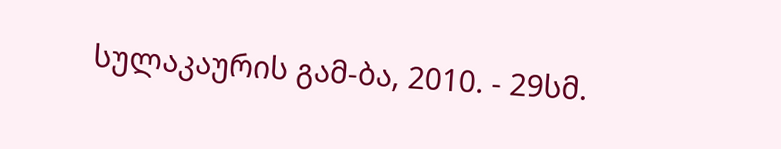სულაკაურის გამ-ბა, 2010. - 29სმ.